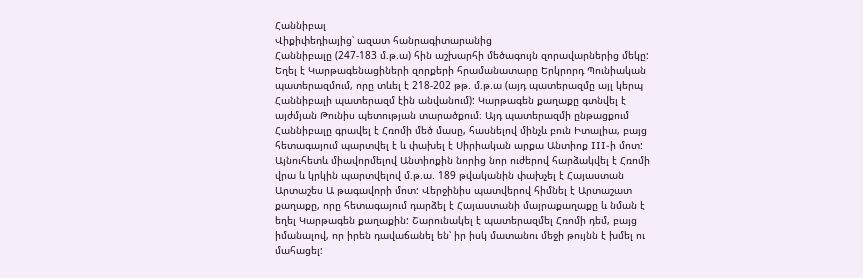Հաննիբալ
Վիքիփեդիայից՝ ազատ հանրագիտարանից
Հաննիբալը (247-183 մ.թ.ա) հին աշխարհի մեծագույն զորավարներից մեկը: Եղել է Կարթագենացիների զորքերի հրամանատարը Երկրորդ Պունիական պատերազմում, որը տևել է 218-202 թթ. մ.թ.ա (այդ պատերազմը այլ կերպ Հաննիբալի պատերազմ էին անվանում): Կարթագեն քաղաքը գտնվել է այժմյան Թունիս պետության տարածքում։ Այդ պատերազմի ընթացքում Հաննիբալը գրավել է Հռոմի մեծ մասը, հասնելով մինչև բուն Իտալիա, բայց հետագայում պարտվել է և փախել է Սիրիական արքա Անտիոք III-ի մոտ: Այնուհետև միավորմելով Անտիոքին նորից նոր ուժերով հարձակվել է Հռոմի վրա և կրկին պարտվելով մ.թ.ա. 189 թվականին փախչել է Հայաստան Արտաշես Ա թագավորի մոտ: Վերջինիս պատվերով հիմնել է Արտաշատ քաղաքը, որը հետագայում դարձել է Հայաստանի մայրաքաղաքը և նման է եղել Կարթագեն քաղաքին: Շարունակել է պատերազմել Հռոմի դեմ, բայց իմանալով, որ իրեն դավաճանել են՝ իր իսկ մատանու մեջի թույնն է խմել ու մահացել: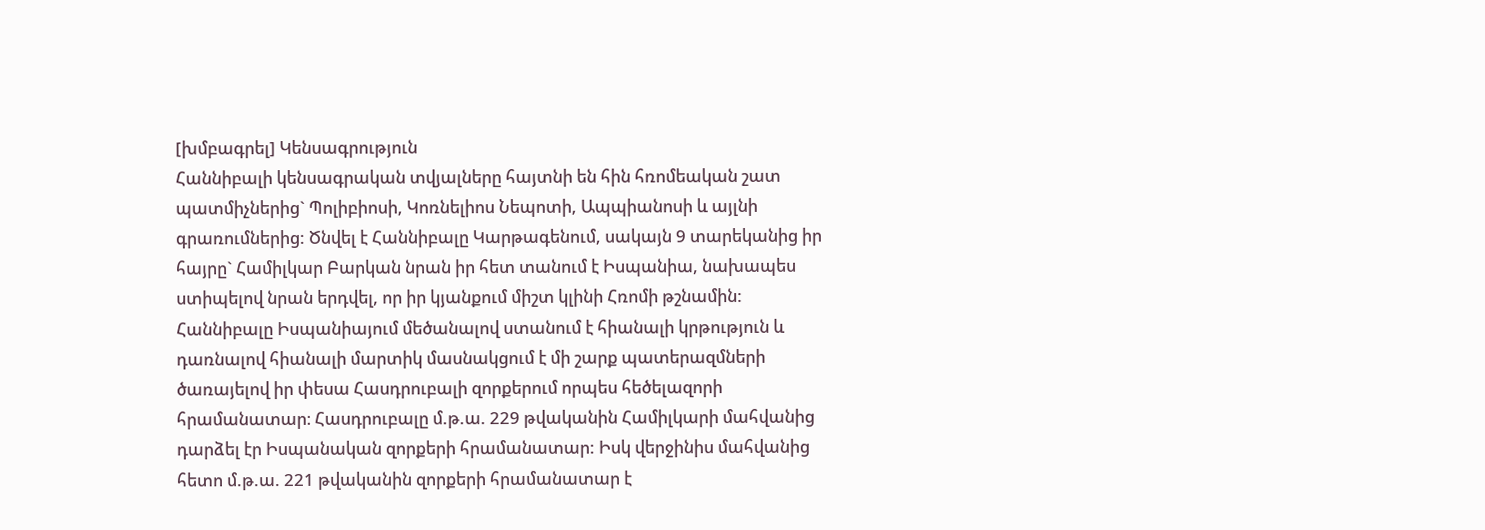[խմբագրել] Կենսագրություն
Հաննիբալի կենսագրական տվյալները հայտնի են հին հռոմեական շատ պատմիչներից` Պոլիբիոսի, Կոռնելիոս Նեպոտի, Ապպիանոսի և այլնի գրառումներից: Ծնվել է Հաննիբալը Կարթագենում, սակայն 9 տարեկանից իր հայրը` Համիլկար Բարկան նրան իր հետ տանում է Իսպանիա, նախապես ստիպելով նրան երդվել, որ իր կյանքում միշտ կլինի Հռոմի թշնամին: Հաննիբալը Իսպանիայում մեծանալով ստանում է հիանալի կրթություն և դառնալով հիանալի մարտիկ մասնակցում է մի շարք պատերազմների ծառայելով իր փեսա Հասդրուբալի զորքերում որպես հեծելազորի հրամանատար։ Հասդրուբալը մ.թ.ա. 229 թվականին Համիլկարի մահվանից դարձել էր Իսպանական զորքերի հրամանատար: Իսկ վերջինիս մահվանից հետո մ.թ.ա. 221 թվականին զորքերի հրամանատար է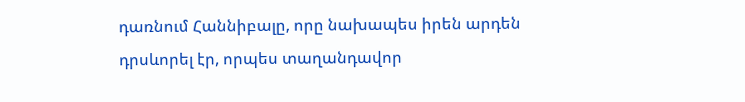դառնում Հաննիբալը, որը նախապես իրեն արդեն դրսևորել էր, որպես տաղանդավոր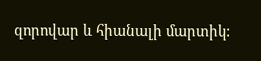զորովար և հիանալի մարտիկ: